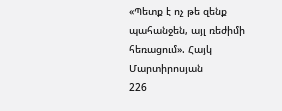«Պետք է ոչ թե զենք պահանջեն, այլ ռեժիմի հեռացում». Հայկ Մարտիրոսյան
226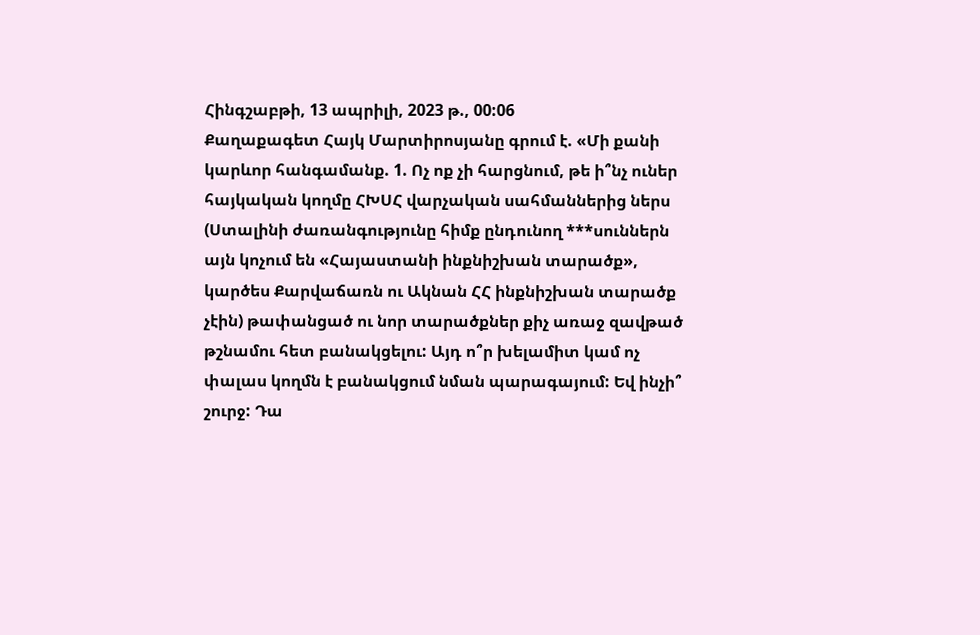Հինգշաբթի, 13 ապրիլի, 2023 թ., 00:06
Քաղաքագետ Հայկ Մարտիրոսյանը գրում է. «Մի քանի կարևոր հանգամանք. 1. Ոչ ոք չի հարցնում, թե ի՞նչ ուներ հայկական կողմը ՀԽՍՀ վարչական սահմաններից ներս (Ստալինի ժառանգությունը հիմք ընդունող ***սուններն այն կոչում են «Հայաստանի ինքնիշխան տարածք», կարծես Քարվաճառն ու Ակնան ՀՀ ինքնիշխան տարածք չէին) թափանցած ու նոր տարածքներ քիչ առաջ զավթած թշնամու հետ բանակցելու: Այդ ո՞ր խելամիտ կամ ոչ փալաս կողմն է բանակցում նման պարագայում: Եվ ինչի՞ շուրջ: Դա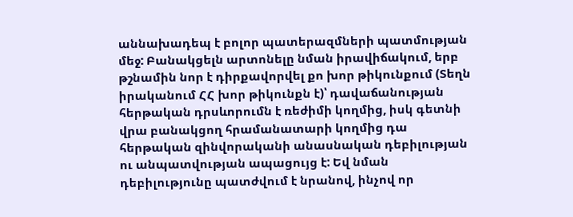աննախադեպ է բոլոր պատերազմների պատմության մեջ: Բանակցելն արտոնելը նման իրավիճակում, երբ թշնամին նոր է դիրքավորվել քո խոր թիկունքում (Տեղն իրականում ՀՀ խոր թիկունքն է)՝ դավաճանության հերթական դրսևորումն է ռեժիմի կողմից, իսկ գետնի վրա բանակցող հրամանատարի կողմից դա հերթական զինվորականի անասնական դեբիլության ու անպատվության ապացույց է: Եվ նման դեբիլությունը պատժվում է նրանով, ինչով որ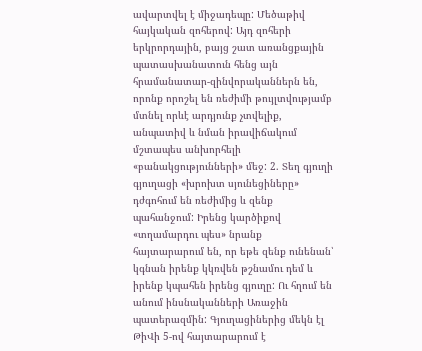ավարտվել է միջադեպը: Մեծաթիվ հայկական զոհերով: Այդ զոհերի երկրորդային, բայց շատ առանցքային պատասխանատուն հենց այն հրամանատար-զինվորականներն են, որոնք որոշել են ռեժիմի թույլտվությամբ մտնել որևէ արդյունք չտվելիք, անպատիվ և նման իրավիճակում մշտապես անխորհելի «բանակցությունների» մեջ: 2. Տեղ գյուղի գյուղացի «խրոխտ սյունեցիները» դժգոհում են ռեժիմից և զենք պահանջում: Իրենց կարծիքով «տղամարդու պես» նրանք հայտարարում են, որ եթե զենք ունենան՝ կգնան իրենք կկռվեն թշնամու դեմ և իրենք կպահեն իրենց գյուղը: Ու հղում են անում ինսնականների Առաջին պատերազմին: Գյուղացիներից մեկն էլ ԹիՎի 5-ով հայտարարում է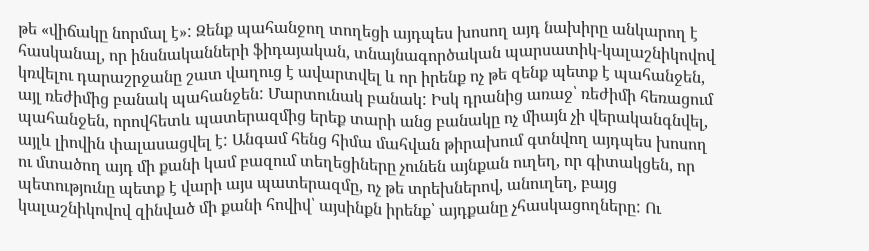թե «վիճակը նորմալ է»: Զենք պահանջող տողեցի այդպես խոսող այդ նախիրը անկարող է հասկանալ, որ ինսնականների ֆիդայական, տնայնագործական պարսատիկ-կալաշնիկովով կռվելու դարաշրջանը շատ վաղուց է ավարտվել և որ իրենք ոչ թե զենք պետք է պահանջեն, այլ ռեժիմից բանակ պահանջեն: Մարտունակ բանակ: Իսկ դրանից առաջ՝ ռեժիմի հեռացում պահանջեն, որովհետև պատերազմից երեք տարի անց բանակը ոչ միայն չի վերականգնվել, այլև լիովին փալասացվել է: Անգամ հենց հիմա մահվան թիրախում գտնվող այդպես խոսող ու մտածող այդ մի քանի կամ բազում տեղեցիները չունեն այնքան ուղեղ, որ գիտակցեն, որ պետությունը պետք է վարի այս պատերազմը, ոչ թե տրեխներով, անուղեղ, բայց կալաշնիկովով զինված մի քանի հովիվ՝ այսինքն իրենք՝ այդքանը չհասկացողները: Ու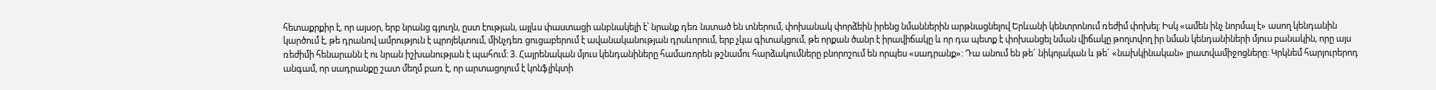հետաքրքիր է, որ այսօր, երբ նրանց գյուղն, ըստ էության, այլևս փաստացի անբնակելի է՝ նրանք դեռ նստած են տներում, փոխանակ փորձեին իրենց նմաններին արթնացնելով Երևանի կենտրոնում ռեժիմ փոխել: Իսկ «ամեն ինչ նորմալ է» ասող կենդանին կարծում է, թե դրանով ամրություն է պրոյեկտում, մինչդեռ ցուցաբերում է ավանականության դրսևորում, երբ չկա գիտակցում, թե որքան ծանր է իրավիճակը և որ դա պետք է փոխանցել նման վիճակը թողտվող իր նման կենդանիների մյուս բանակին, որը այս ռեժիմի հենարանն է ու նրան իշխանության է պահում: 3. Հայրենական մյուս կենդանիները համառորեն թշնամու հարձակումները բնորոշում են որպես «սադրանք»: Դա անում են թե´ նիկոլական և թե´ «նախկինական» լրատվամիջոցները: Կրկնեմ հարյուրերոդ անգամ, որ սադրանքը շատ մեղմ բառ է, որ արտացոլում է կոնֆլիկտի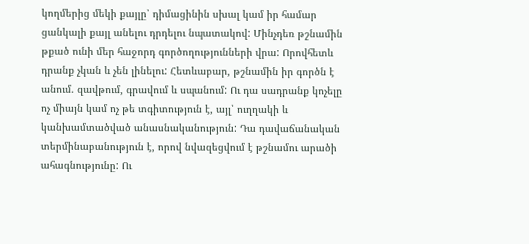կողմերից մեկի քայլը՝ դիմացինին սխալ կամ իր համար ցանկալի քայլ անելու դրդելու նպատակով: Մինչդեռ թշնամին թքած ունի մեր հաջորդ գործողությունների վրա: Որովհետև դրանք չկան և չեն լինելու: Հետևաբար, թշնամին իր գործն է անում. զավթում, գրավում և սպանում: Ու դա սադրանք կոչելը ոչ միայն կամ ոչ թե տգիտություն է, այլ՝ ուղղակի և կանխամտածված անասնականություն: Դա դավաճանական տերմինաբանություն է, որով նվազեցվում է թշնամու արածի ահագնությունը: Ու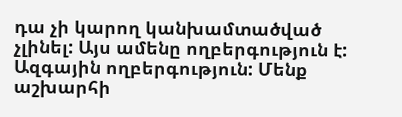դա չի կարող կանխամտածված չլինել: Այս ամենը ողբերգություն է: Ազգային ողբերգություն: Մենք աշխարհի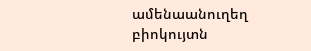ամենաանուղեղ բիոկույտն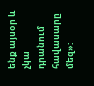ենք այսօր և չկա դրանում հավասարը մեզ»: